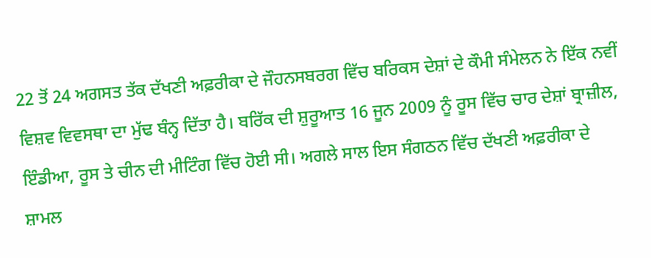22 ਤੋਂ 24 ਅਗਸਤ ਤੱਕ ਦੱਖਣੀ ਅਫ਼ਰੀਕਾ ਦੇ ਜੌਹਨਸਬਰਗ ਵਿੱਚ ਬਰਿਕਸ ਦੇਸ਼ਾਂ ਦੇ ਕੌਮੀ ਸੰਮੇਲਨ ਨੇ ਇੱਕ ਨਵੀਂ ਵਿਸ਼ਵ ਵਿਵਸਥਾ ਦਾ ਮੁੱਢ ਬੰਨ੍ਹ ਦਿੱਤਾ ਹੈ। ਬਰਿੱਕ ਦੀ ਸ਼ੁਰੂਆਤ 16 ਜੂਨ 2009 ਨੂੰ ਰੂਸ ਵਿੱਚ ਚਾਰ ਦੇਸ਼ਾਂ ਬ੍ਰਾਜ਼ੀਲ, ਇੰਡੀਆ, ਰੂਸ ਤੇ ਚੀਨ ਦੀ ਮੀਟਿੰਗ ਵਿੱਚ ਹੋਈ ਸੀ। ਅਗਲੇ ਸਾਲ ਇਸ ਸੰਗਠਨ ਵਿੱਚ ਦੱਖਣੀ ਅਫ਼ਰੀਕਾ ਦੇ ਸ਼ਾਮਲ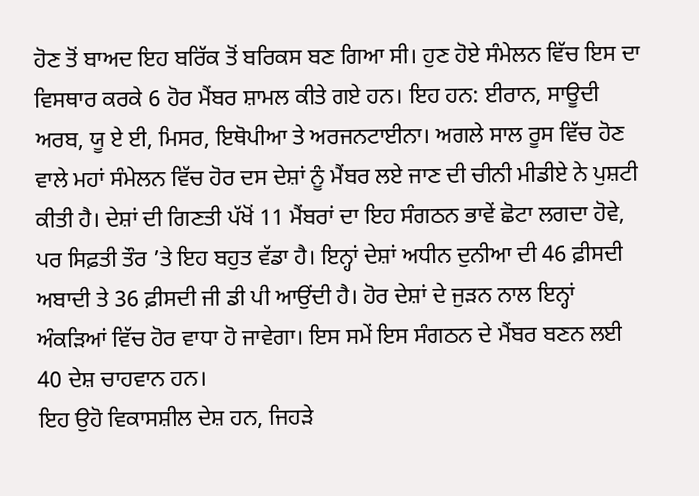ਹੋਣ ਤੋਂ ਬਾਅਦ ਇਹ ਬਰਿੱਕ ਤੋਂ ਬਰਿਕਸ ਬਣ ਗਿਆ ਸੀ। ਹੁਣ ਹੋਏ ਸੰਮੇਲਨ ਵਿੱਚ ਇਸ ਦਾ ਵਿਸਥਾਰ ਕਰਕੇ 6 ਹੋਰ ਮੈਂਬਰ ਸ਼ਾਮਲ ਕੀਤੇ ਗਏ ਹਨ। ਇਹ ਹਨ: ਈਰਾਨ, ਸਾਊਦੀ ਅਰਬ, ਯੂ ਏ ਈ, ਮਿਸਰ, ਇਥੋਪੀਆ ਤੇ ਅਰਜਨਟਾਈਨਾ। ਅਗਲੇ ਸਾਲ ਰੂਸ ਵਿੱਚ ਹੋਣ ਵਾਲੇ ਮਹਾਂ ਸੰਮੇਲਨ ਵਿੱਚ ਹੋਰ ਦਸ ਦੇਸ਼ਾਂ ਨੂੰ ਮੈਂਬਰ ਲਏ ਜਾਣ ਦੀ ਚੀਨੀ ਮੀਡੀਏ ਨੇ ਪੁਸ਼ਟੀ ਕੀਤੀ ਹੈ। ਦੇਸ਼ਾਂ ਦੀ ਗਿਣਤੀ ਪੱਖੋਂ 11 ਮੈਂਬਰਾਂ ਦਾ ਇਹ ਸੰਗਠਨ ਭਾਵੇਂ ਛੋਟਾ ਲਗਦਾ ਹੋਵੇ, ਪਰ ਸਿਫ਼ਤੀ ਤੌਰ ’ਤੇ ਇਹ ਬਹੁਤ ਵੱਡਾ ਹੈ। ਇਨ੍ਹਾਂ ਦੇਸ਼ਾਂ ਅਧੀਨ ਦੁਨੀਆ ਦੀ 46 ਫ਼ੀਸਦੀ ਅਬਾਦੀ ਤੇ 36 ਫ਼ੀਸਦੀ ਜੀ ਡੀ ਪੀ ਆਉਂਦੀ ਹੈ। ਹੋਰ ਦੇਸ਼ਾਂ ਦੇ ਜੁੜਨ ਨਾਲ ਇਨ੍ਹਾਂ ਅੰਕੜਿਆਂ ਵਿੱਚ ਹੋਰ ਵਾਧਾ ਹੋ ਜਾਵੇਗਾ। ਇਸ ਸਮੇਂ ਇਸ ਸੰਗਠਨ ਦੇ ਮੈਂਬਰ ਬਣਨ ਲਈ 40 ਦੇਸ਼ ਚਾਹਵਾਨ ਹਨ।
ਇਹ ਉਹੋ ਵਿਕਾਸਸ਼ੀਲ ਦੇਸ਼ ਹਨ, ਜਿਹੜੇ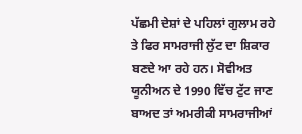ਪੱਛਮੀ ਦੇਸ਼ਾਂ ਦੇ ਪਹਿਲਾਂ ਗੁਲਾਮ ਰਹੇ ਤੇ ਫਿਰ ਸਾਮਰਾਜੀ ਲੁੱਟ ਦਾ ਸ਼ਿਕਾਰ ਬਣਦੇ ਆ ਰਹੇ ਹਨ। ਸੋਵੀਅਤ ਯੂਨੀਅਨ ਦੇ 1990 ਵਿੱਚ ਟੁੱਟ ਜਾਣ ਬਾਅਦ ਤਾਂ ਅਮਰੀਕੀ ਸਾਮਰਾਜੀਆਂ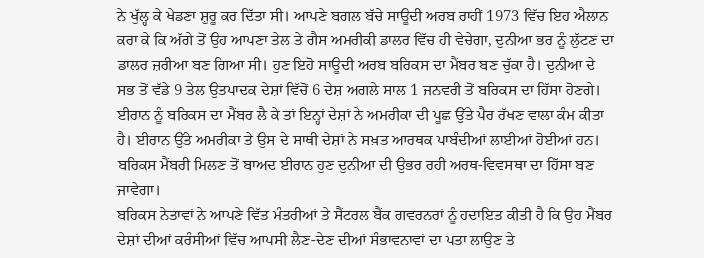ਨੇ ਖੁੱਲ੍ਹ ਕੇ ਖੇਡਣਾ ਸ਼ੁਰੂ ਕਰ ਦਿੱਤਾ ਸੀ। ਆਪਣੇ ਬਗਲ ਬੱਚੇ ਸਾਊਦੀ ਅਰਬ ਰਾਹੀਂ 1973 ਵਿੱਚ ਇਹ ਐਲਾਨ ਕਰਾ ਕੇ ਕਿ ਅੱਗੇ ਤੋਂ ਉਹ ਆਪਣਾ ਤੇਲ ਤੇ ਗੈਸ ਅਮਰੀਕੀ ਡਾਲਰ ਵਿੱਚ ਹੀ ਵੇਚੇਗਾ, ਦੁਨੀਆ ਭਰ ਨੂੰ ਲੁੱਟਣ ਦਾ ਡਾਲਰ ਜ਼ਰੀਆ ਬਣ ਗਿਆ ਸੀ। ਹੁਣ ਇਹੋ ਸਾਊਦੀ ਅਰਬ ਬਰਿਕਸ ਦਾ ਮੈਂਬਰ ਬਣ ਚੁੱਕਾ ਹੈ। ਦੁਨੀਆ ਦੇ ਸਭ ਤੋਂ ਵੱਡੇ 9 ਤੇਲ ਉਤਪਾਦਕ ਦੇਸ਼ਾਂ ਵਿੱਚੋਂ 6 ਦੇਸ਼ ਅਗਲੇ ਸਾਲ 1 ਜਨਵਰੀ ਤੋਂ ਬਰਿਕਸ ਦਾ ਹਿੱਸਾ ਹੋਣਗੇ। ਈਰਾਨ ਨੂੰ ਬਰਿਕਸ ਦਾ ਮੈਂਬਰ ਲੈ ਕੇ ਤਾਂ ਇਨ੍ਹਾਂ ਦੇਸ਼ਾਂ ਨੇ ਅਮਰੀਕਾ ਦੀ ਪੂਛ ਉੱਤੇ ਪੈਰ ਰੱਖਣ ਵਾਲਾ ਕੰਮ ਕੀਤਾ ਹੈ। ਈਰਾਨ ਉੱਤੇ ਅਮਰੀਕਾ ਤੇ ਉਸ ਦੇ ਸਾਥੀ ਦੇਸ਼ਾਂ ਨੇ ਸਖ਼ਤ ਆਰਥਕ ਪਾਬੰਦੀਆਂ ਲਾਈਆਂ ਹੋਈਆਂ ਹਨ। ਬਰਿਕਸ ਮੈਂਬਰੀ ਮਿਲਣ ਤੋਂ ਬਾਅਦ ਈਰਾਨ ਹੁਣ ਦੁਨੀਆ ਦੀ ਉਭਰ ਰਹੀ ਅਰਥ-ਵਿਵਸਥਾ ਦਾ ਹਿੱਸਾ ਬਣ ਜਾਵੇਗਾ।
ਬਰਿਕਸ ਨੇਤਾਵਾਂ ਨੇ ਆਪਣੇ ਵਿੱਤ ਮੰਤਰੀਆਂ ਤੇ ਸੈਂਟਰਲ ਬੈਂਕ ਗਵਰਨਰਾਂ ਨੂੰ ਹਦਾਇਤ ਕੀਤੀ ਹੈ ਕਿ ਉਹ ਮੈਂਬਰ ਦੇਸ਼ਾਂ ਦੀਆਂ ਕਰੰਸੀਆਂ ਵਿੱਚ ਆਪਸੀ ਲੈਣ-ਦੇਣ ਦੀਆਂ ਸੰਭਾਵਨਾਵਾਂ ਦਾ ਪਤਾ ਲਾਉਣ ਤੇ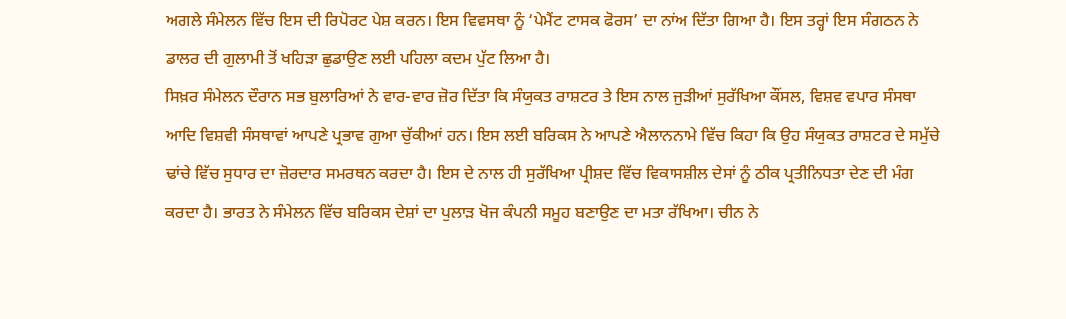ਅਗਲੇ ਸੰਮੇਲਨ ਵਿੱਚ ਇਸ ਦੀ ਰਿਪੋਰਟ ਪੇਸ਼ ਕਰਨ। ਇਸ ਵਿਵਸਥਾ ਨੂੰ ‘ਪੇਮੈਂਟ ਟਾਸਕ ਫੋਰਸ’ ਦਾ ਨਾਂਅ ਦਿੱਤਾ ਗਿਆ ਹੈ। ਇਸ ਤਰ੍ਹਾਂ ਇਸ ਸੰਗਠਨ ਨੇ ਡਾਲਰ ਦੀ ਗੁਲਾਮੀ ਤੋਂ ਖਹਿੜਾ ਛੁਡਾਉਣ ਲਈ ਪਹਿਲਾ ਕਦਮ ਪੁੱਟ ਲਿਆ ਹੈ।
ਸਿਖ਼ਰ ਸੰਮੇਲਨ ਦੌਰਾਨ ਸਭ ਬੁਲਾਰਿਆਂ ਨੇ ਵਾਰ-ਵਾਰ ਜ਼ੋਰ ਦਿੱਤਾ ਕਿ ਸੰਯੁਕਤ ਰਾਸ਼ਟਰ ਤੇ ਇਸ ਨਾਲ ਜੁੜੀਆਂ ਸੁਰੱਖਿਆ ਕੌਂਸਲ, ਵਿਸ਼ਵ ਵਪਾਰ ਸੰਸਥਾ ਆਦਿ ਵਿਸ਼ਵੀ ਸੰਸਥਾਵਾਂ ਆਪਣੇ ਪ੍ਰਭਾਵ ਗੁਆ ਚੁੱਕੀਆਂ ਹਨ। ਇਸ ਲਈ ਬਰਿਕਸ ਨੇ ਆਪਣੇ ਐਲਾਨਨਾਮੇ ਵਿੱਚ ਕਿਹਾ ਕਿ ਉਹ ਸੰਯੁਕਤ ਰਾਸ਼ਟਰ ਦੇ ਸਮੁੱਚੇ ਢਾਂਚੇ ਵਿੱਚ ਸੁਧਾਰ ਦਾ ਜ਼ੋਰਦਾਰ ਸਮਰਥਨ ਕਰਦਾ ਹੈ। ਇਸ ਦੇ ਨਾਲ ਹੀ ਸੁਰੱਖਿਆ ਪ੍ਰੀਸ਼ਦ ਵਿੱਚ ਵਿਕਾਸਸ਼ੀਲ ਦੇਸਾਂ ਨੂੰ ਠੀਕ ਪ੍ਰਤੀਨਿਧਤਾ ਦੇਣ ਦੀ ਮੰਗ ਕਰਦਾ ਹੈ। ਭਾਰਤ ਨੇ ਸੰਮੇਲਨ ਵਿੱਚ ਬਰਿਕਸ ਦੇਸ਼ਾਂ ਦਾ ਪੁਲਾੜ ਖੋਜ ਕੰਪਨੀ ਸਮੂਹ ਬਣਾਉਣ ਦਾ ਮਤਾ ਰੱਖਿਆ। ਚੀਨ ਨੇ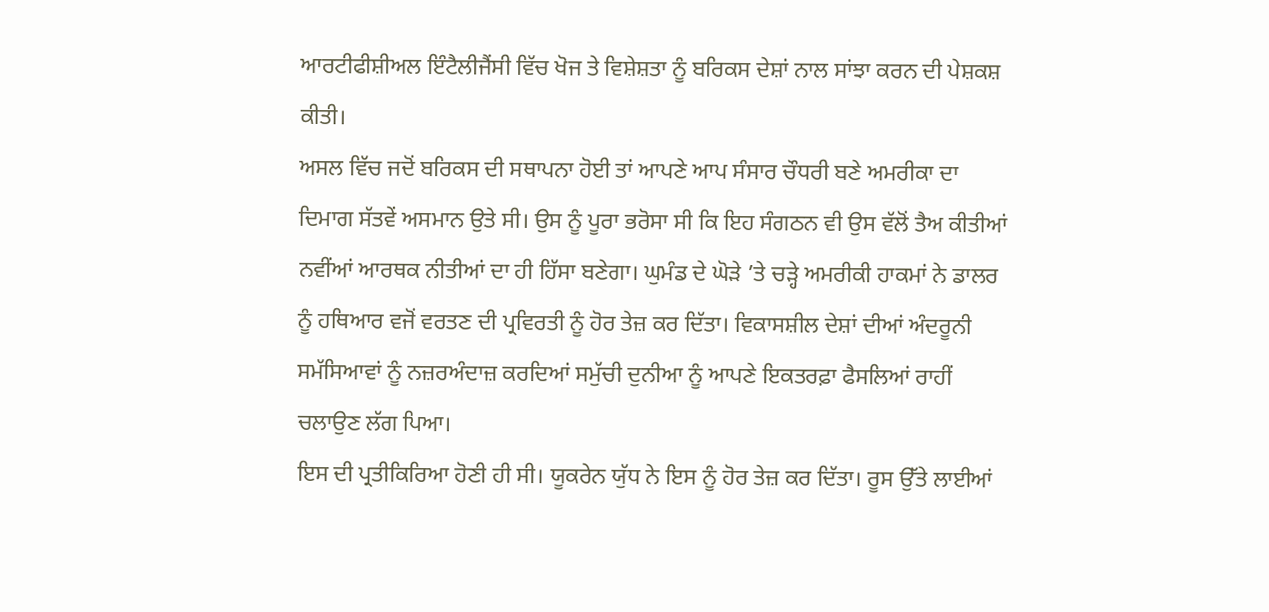ਆਰਟੀਫੀਸ਼ੀਅਲ ਇੰਟੈਲੀਜੈਂਸੀ ਵਿੱਚ ਖੋਜ ਤੇ ਵਿਸ਼ੇਸ਼ਤਾ ਨੂੰ ਬਰਿਕਸ ਦੇਸ਼ਾਂ ਨਾਲ ਸਾਂਝਾ ਕਰਨ ਦੀ ਪੇਸ਼ਕਸ਼ ਕੀਤੀ।
ਅਸਲ ਵਿੱਚ ਜਦੋਂ ਬਰਿਕਸ ਦੀ ਸਥਾਪਨਾ ਹੋਈ ਤਾਂ ਆਪਣੇ ਆਪ ਸੰਸਾਰ ਚੌਧਰੀ ਬਣੇ ਅਮਰੀਕਾ ਦਾ ਦਿਮਾਗ ਸੱਤਵੇਂ ਅਸਮਾਨ ਉਤੇ ਸੀ। ਉਸ ਨੂੰ ਪੂਰਾ ਭਰੋਸਾ ਸੀ ਕਿ ਇਹ ਸੰਗਠਨ ਵੀ ਉਸ ਵੱਲੋਂ ਤੈਅ ਕੀਤੀਆਂ ਨਵੀਂਆਂ ਆਰਥਕ ਨੀਤੀਆਂ ਦਾ ਹੀ ਹਿੱਸਾ ਬਣੇਗਾ। ਘੁਮੰਡ ਦੇ ਘੋੜੇ ’ਤੇ ਚੜ੍ਹੇ ਅਮਰੀਕੀ ਹਾਕਮਾਂ ਨੇ ਡਾਲਰ ਨੂੰ ਹਥਿਆਰ ਵਜੋਂ ਵਰਤਣ ਦੀ ਪ੍ਰਵਿਰਤੀ ਨੂੰ ਹੋਰ ਤੇਜ਼ ਕਰ ਦਿੱਤਾ। ਵਿਕਾਸਸ਼ੀਲ ਦੇਸ਼ਾਂ ਦੀਆਂ ਅੰਦਰੂਨੀ ਸਮੱਸਿਆਵਾਂ ਨੂੰ ਨਜ਼ਰਅੰਦਾਜ਼ ਕਰਦਿਆਂ ਸਮੁੱਚੀ ਦੁਨੀਆ ਨੂੰ ਆਪਣੇ ਇਕਤਰਫ਼ਾ ਫੈਸਲਿਆਂ ਰਾਹੀਂ ਚਲਾਉਣ ਲੱਗ ਪਿਆ।
ਇਸ ਦੀ ਪ੍ਰਤੀਕਿਰਿਆ ਹੋਣੀ ਹੀ ਸੀ। ਯੂਕਰੇਨ ਯੁੱਧ ਨੇ ਇਸ ਨੂੰ ਹੋਰ ਤੇਜ਼ ਕਰ ਦਿੱਤਾ। ਰੂਸ ਉੱਤੇ ਲਾਈਆਂ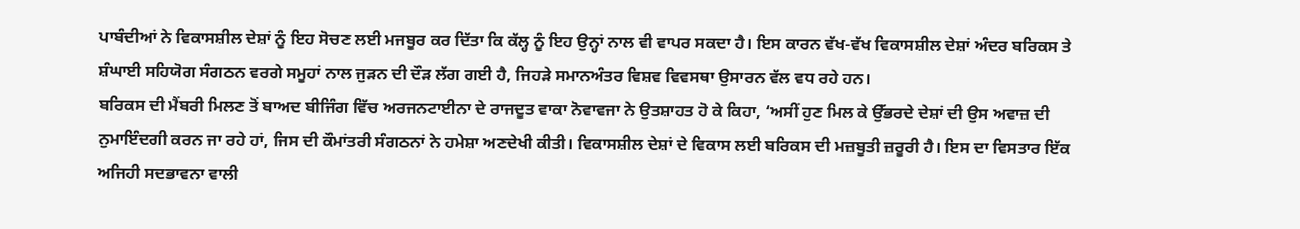ਪਾਬੰਦੀਆਂ ਨੇ ਵਿਕਾਸਸ਼ੀਲ ਦੇਸ਼ਾਂ ਨੂੰ ਇਹ ਸੋਚਣ ਲਈ ਮਜਬੂਰ ਕਰ ਦਿੱਤਾ ਕਿ ਕੱਲ੍ਹ ਨੂੰ ਇਹ ਉਨ੍ਹਾਂ ਨਾਲ ਵੀ ਵਾਪਰ ਸਕਦਾ ਹੈ। ਇਸ ਕਾਰਨ ਵੱਖ-ਵੱਖ ਵਿਕਾਸਸ਼ੀਲ ਦੇਸ਼ਾਂ ਅੰਦਰ ਬਰਿਕਸ ਤੇ ਸ਼ੰਘਾਈ ਸਹਿਯੋਗ ਸੰਗਠਨ ਵਰਗੇ ਸਮੂਹਾਂ ਨਾਲ ਜੁੜਨ ਦੀ ਦੌੜ ਲੱਗ ਗਈ ਹੈ, ਜਿਹੜੇ ਸਮਾਨਅੰਤਰ ਵਿਸ਼ਵ ਵਿਵਸਥਾ ਉਸਾਰਨ ਵੱਲ ਵਧ ਰਹੇ ਹਨ।
ਬਰਿਕਸ ਦੀ ਮੈਂਬਰੀ ਮਿਲਣ ਤੋਂ ਬਾਅਦ ਬੀਜਿੰਗ ਵਿੱਚ ਅਰਜਨਟਾਈਨਾ ਦੇ ਰਾਜਦੂਤ ਵਾਕਾ ਨੋਵਾਵਜਾ ਨੇ ਉਤਸ਼ਾਹਤ ਹੋ ਕੇ ਕਿਹਾ, ‘ਅਸੀਂ ਹੁਣ ਮਿਲ ਕੇ ਉੱਭਰਦੇ ਦੇਸ਼ਾਂ ਦੀ ਉਸ ਅਵਾਜ਼ ਦੀ ਨੁਮਾਇੰਦਗੀ ਕਰਨ ਜਾ ਰਹੇ ਹਾਂ, ਜਿਸ ਦੀ ਕੌਮਾਂਤਰੀ ਸੰਗਠਨਾਂ ਨੇ ਹਮੇਸ਼ਾ ਅਣਦੇਖੀ ਕੀਤੀ। ਵਿਕਾਸਸ਼ੀਲ ਦੇਸ਼ਾਂ ਦੇ ਵਿਕਾਸ ਲਈ ਬਰਿਕਸ ਦੀ ਮਜ਼ਬੂਤੀ ਜ਼ਰੂਰੀ ਹੈ। ਇਸ ਦਾ ਵਿਸਤਾਰ ਇੱਕ ਅਜਿਹੀ ਸਦਭਾਵਨਾ ਵਾਲੀ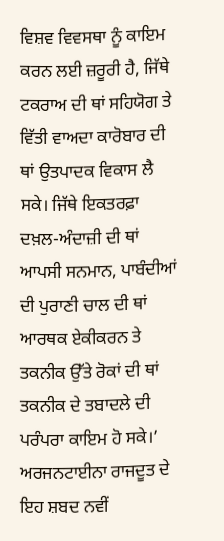ਵਿਸ਼ਵ ਵਿਵਸਥਾ ਨੂੰ ਕਾਇਮ ਕਰਨ ਲਈ ਜ਼ਰੂਰੀ ਹੈ, ਜਿੱਥੇ ਟਕਰਾਅ ਦੀ ਥਾਂ ਸਹਿਯੋਗ ਤੇ ਵਿੱਤੀ ਵਾਅਦਾ ਕਾਰੋਬਾਰ ਦੀ ਥਾਂ ਉਤਪਾਦਕ ਵਿਕਾਸ ਲੈ ਸਕੇ। ਜਿੱਥੇ ਇਕਤਰਫ਼ਾ ਦਖ਼ਲ-ਅੰਦਾਜ਼ੀ ਦੀ ਥਾਂ ਆਪਸੀ ਸਨਮਾਨ, ਪਾਬੰਦੀਆਂ ਦੀ ਪੁਰਾਣੀ ਚਾਲ ਦੀ ਥਾਂ ਆਰਥਕ ਏਕੀਕਰਨ ਤੇ ਤਕਨੀਕ ਉੱਤੇ ਰੋਕਾਂ ਦੀ ਥਾਂ ਤਕਨੀਕ ਦੇ ਤਬਾਦਲੇ ਦੀ ਪਰੰਪਰਾ ਕਾਇਮ ਹੋ ਸਕੇ।’ ਅਰਜਨਟਾਈਨਾ ਰਾਜਦੂਤ ਦੇ ਇਹ ਸ਼ਬਦ ਨਵੀਂ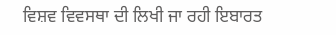ਵਿਸ਼ਵ ਵਿਵਸਥਾ ਦੀ ਲਿਖੀ ਜਾ ਰਹੀ ਇਬਾਰਤ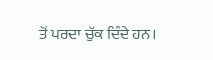ਤੋਂ ਪਰਦਾ ਚੁੱਕ ਦਿੰਦੇ ਹਨ।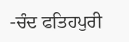-ਚੰਦ ਫਤਿਹਪੁਰੀ